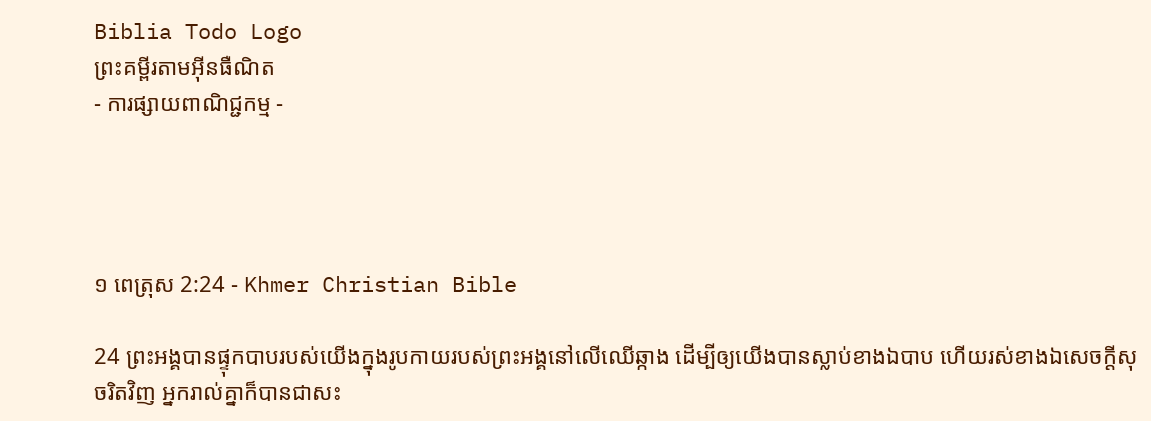Biblia Todo Logo
ព្រះគម្ពីរតាមអ៊ីនធឺណិត
- ការផ្សាយពាណិជ្ជកម្ម -




១ ពេត្រុស 2:24 - Khmer Christian Bible

24 ព្រះអង្គបានផ្ទុកបាបរបស់យើងក្នុងរូបកាយរបស់ព្រះអង្គនៅលើឈើឆ្កាង ដើម្បីឲ្យយើងបានស្លាប់ខាង‍ឯបាប ហើយរស់ខាងឯសេចក្ដីសុចរិតវិញ អ្នករាល់គ្នាក៏បានជាសះ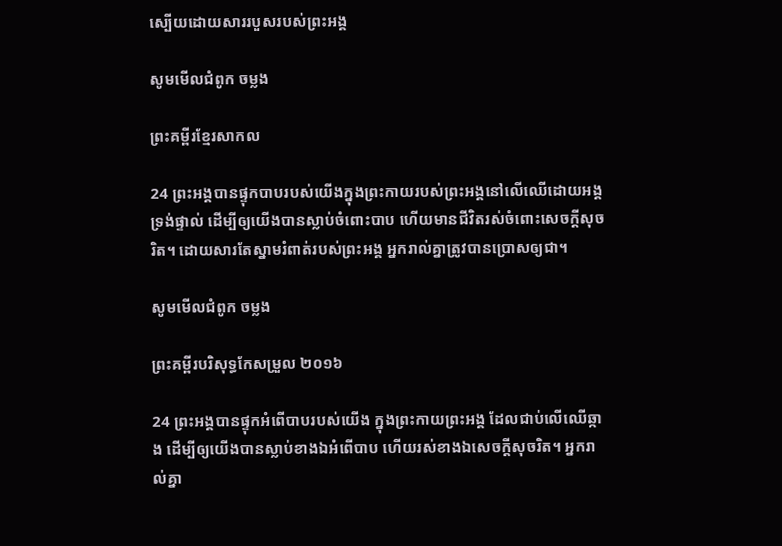ស្បើយដោយសាររបួសរបស់ព្រះអង្គ

សូមមើលជំពូក ចម្លង

ព្រះគម្ពីរខ្មែរសាកល

24 ព្រះអង្គបានផ្ទុកបាបរបស់យើងក្នុងព្រះកាយរបស់ព្រះអង្គនៅលើឈើដោយអង្គទ្រង់ផ្ទាល់ ដើម្បីឲ្យយើងបានស្លាប់ចំពោះបាប ហើយមានជីវិតរស់ចំពោះសេចក្ដីសុចរិត។ ដោយសារតែស្នាមរំពាត់របស់ព្រះអង្គ អ្នករាល់គ្នាត្រូវបានប្រោសឲ្យជា។

សូមមើលជំពូក ចម្លង

ព្រះគម្ពីរបរិសុទ្ធកែសម្រួល ២០១៦

24 ព្រះ‌អង្គបានផ្ទុកអំពើបាបរបស់យើង ក្នុងព្រះកាយព្រះ‌អង្គ ដែលជាប់លើឈើឆ្កាង ដើម្បីឲ្យយើងបានស្លាប់ខាងឯអំពើបាប ហើយរស់ខាងឯសេចក្តីសុចរិត។ អ្នករាល់គ្នា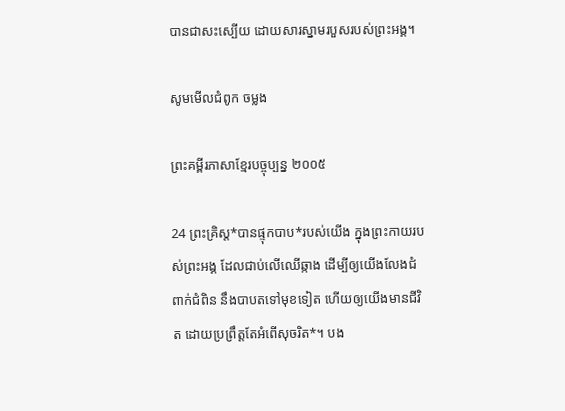បានជាសះស្បើយ ដោយសារស្នាមរបួសរបស់ព្រះ‌អង្គ។

សូមមើលជំពូក ចម្លង

ព្រះគម្ពីរភាសាខ្មែរបច្ចុប្បន្ន ២០០៥

24 ព្រះ‌គ្រិស្ត*បានផ្ទុកបាប*របស់យើង ក្នុងព្រះ‌កាយរបស់ព្រះអង្គ ដែលជាប់លើឈើឆ្កាង ដើម្បីឲ្យយើងលែងជំពាក់‌ជំពិន នឹងបាបតទៅមុខទៀត ហើយឲ្យយើងមានជីវិត ដោយប្រព្រឹត្តតែអំពើសុចរិត*។ បង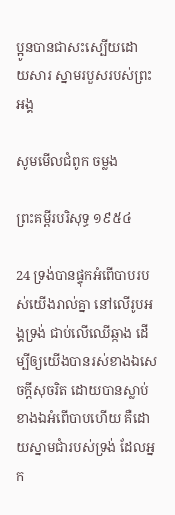ប្អូនបានជាសះ‌ស្បើយដោយ‌សារ ស្នាមរបួសរបស់ព្រះអង្គ

សូមមើលជំពូក ចម្លង

ព្រះគម្ពីរបរិសុទ្ធ ១៩៥៤

24 ទ្រង់បានផ្ទុកអំពើបាបរបស់យើងរាល់គ្នា នៅលើរូបអង្គទ្រង់ ជាប់លើឈើឆ្កាង ដើម្បីឲ្យយើងបានរស់ខាងឯសេចក្ដីសុចរិត ដោយបានស្លាប់ខាងឯអំពើបាបហើយ គឺដោយស្នាមជាំរបស់ទ្រង់ ដែលអ្នក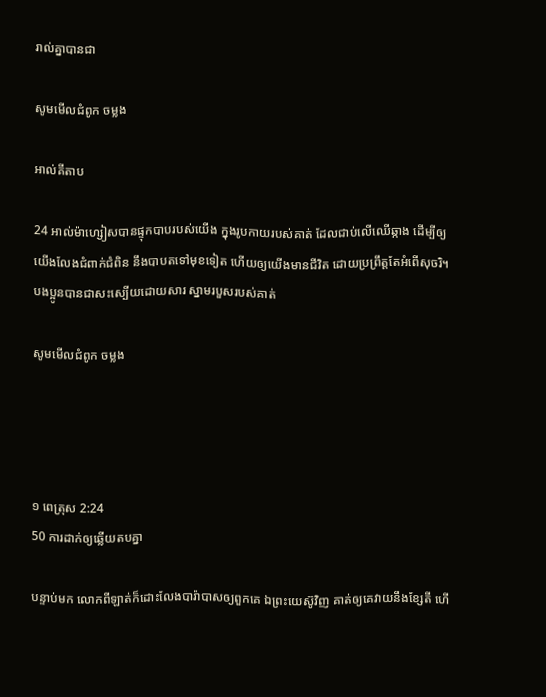រាល់គ្នាបានជា

សូមមើលជំពូក ចម្លង

អាល់គីតាប

24 អាល់ម៉ា‌ហ្សៀសបានផ្ទុកបាបរបស់យើង ក្នុងរូប‌កាយរបស់គាត់ ដែលជាប់លើឈើឆ្កាង ដើម្បីឲ្យយើងលែងជំពាក់ជំពិន នឹងបាបតទៅមុខទៀត ហើយឲ្យយើងមានជីវិត ដោយប្រព្រឹត្តតែអំពើសុចរិ។ បងប្អូនបានជាសះ‌ស្បើយដោយ‌សារ ស្នាមរបួសរបស់គាត់

សូមមើលជំពូក ចម្លង




១ ពេត្រុស 2:24
50 ការដាក់ឲ្យឆ្លើយតបគ្នា

បន្ទាប់មក លោកពីឡាត់ក៏ដោះលែងបារ៉ាបាសឲ្យពួកគេ ឯព្រះយេស៊ូវិញ គាត់ឲ្យគេវាយនឹងខ្សែតី ហើ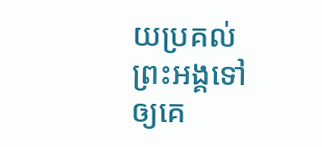យប្រគល់ព្រះអង្គទៅឲ្យគេ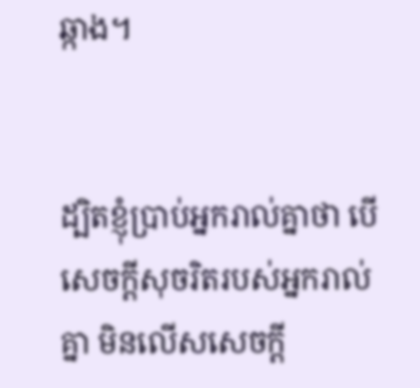ឆ្កាង។


ដ្បិតខ្ញុំប្រាប់អ្នករាល់គ្នាថា បើសេចក្ដីសុចរិតរបស់អ្នករាល់គ្នា មិនលើសសេចក្ដី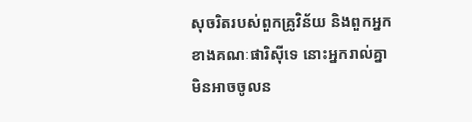សុចរិតរបស់ពួកគ្រូវិន័យ និងពួកអ្នកខាងគណៈផារិស៊ីទេ នោះអ្នករាល់គ្នាមិនអាចចូលន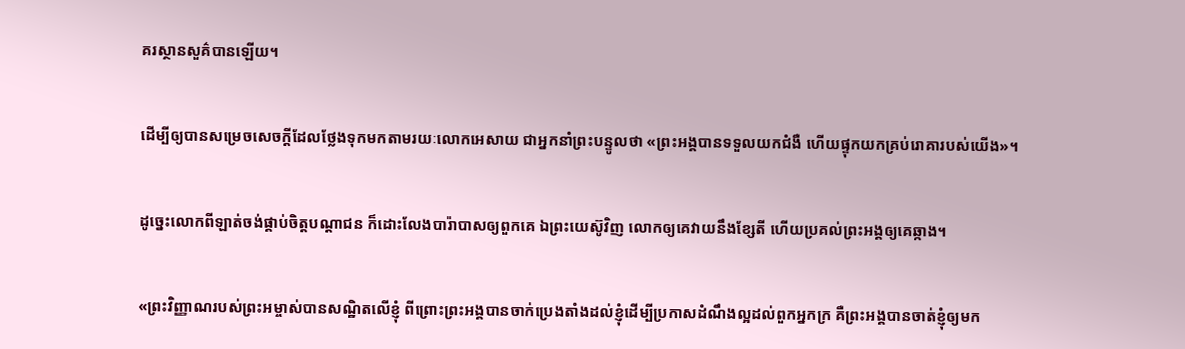គរស្ថានសួគ៌បានឡើយ។


ដើម្បីឲ្យបានសម្រេចសេចក្ដីដែលថ្លែងទុកមកតាមរយៈលោកអេសាយ ជាអ្នកនាំព្រះបន្ទូលថា «ព្រះអង្គបានទទួលយកជំងឺ ហើយផ្ទុកយកគ្រប់រោគារបស់យើង»។


ដូច្នេះលោកពីឡាត់ចង់ផ្គាប់ចិត្តបណ្ដាជន ក៏ដោះលែងបារ៉ាបាសឲ្យពួកគេ ឯព្រះយេស៊ូវិញ លោកឲ្យគេវាយនឹងខ្សែតី ហើយប្រគល់ព្រះអង្គឲ្យគេឆ្កាង។


«ព្រះវិញ្ញាណរបស់ព្រះអម្ចាស់បានសណ្ឋិតលើខ្ញុំ ពីព្រោះព្រះអង្គបានចាក់ប្រេងតាំងដល់ខ្ញុំដើម្បីប្រកាសដំណឹងល្អដល់ពួកអ្នកក្រ គឺព្រះអង្គបានចាត់ខ្ញុំឲ្យមក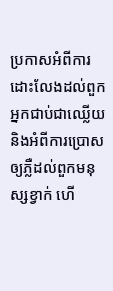ប្រកាសអំពីការដោះលែងដល់ពួកអ្នកជាប់ជាឈ្លើយ និងអំពីការប្រោសឲ្យភ្លឺដល់ពួកមនុស្សខ្វាក់ ហើ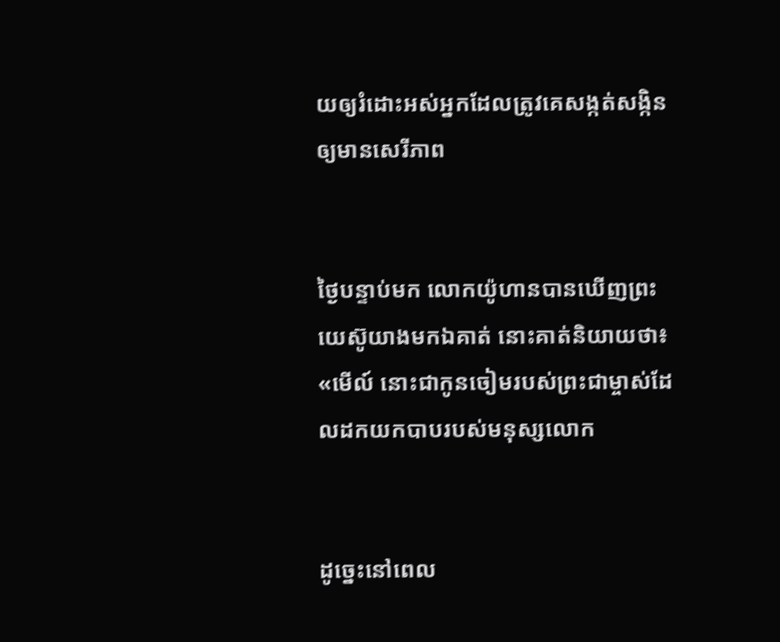យឲ្យរំដោះអស់អ្នកដែលត្រូវគេសង្កត់សង្កិនឲ្យមានសេរីភាព


ថ្ងៃបន្ទាប់មក លោកយ៉ូហានបានឃើញព្រះយេស៊ូយាងមកឯគាត់ នោះគាត់និយាយថា៖ «មើល៍ នោះជាកូនចៀមរបស់ព្រះជាម្ចាស់ដែលដកយកបាបរបស់មនុស្សលោក


ដូច្នេះនៅពេល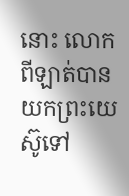នោះ លោកពីឡាត់បានយកព្រះយេស៊ូទៅ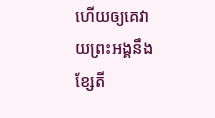ហើយឲ្យគេវាយព្រះអង្គនឹងខ្សែតី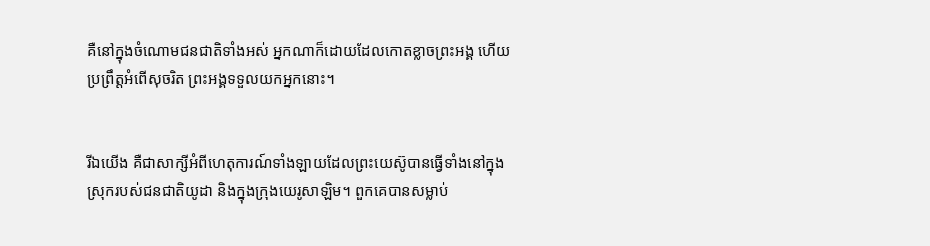គឺនៅក្នុងចំណោមជនជាតិទាំងអស់ អ្នកណាក៏ដោយដែលកោតខ្លាចព្រះអង្គ ហើយប្រព្រឹត្ដអំពើសុចរិត ព្រះអង្គទទួលយកអ្នកនោះ។


រីឯយើង គឺជាសាក្សីអំពីហេតុការណ៍ទាំងឡាយដែលព្រះយេស៊ូបានធ្វើទាំងនៅក្នុងស្រុករបស់ជនជាតិយូដា និងក្នុងក្រុងយេរូសាឡិម។ ពួកគេបានសម្លាប់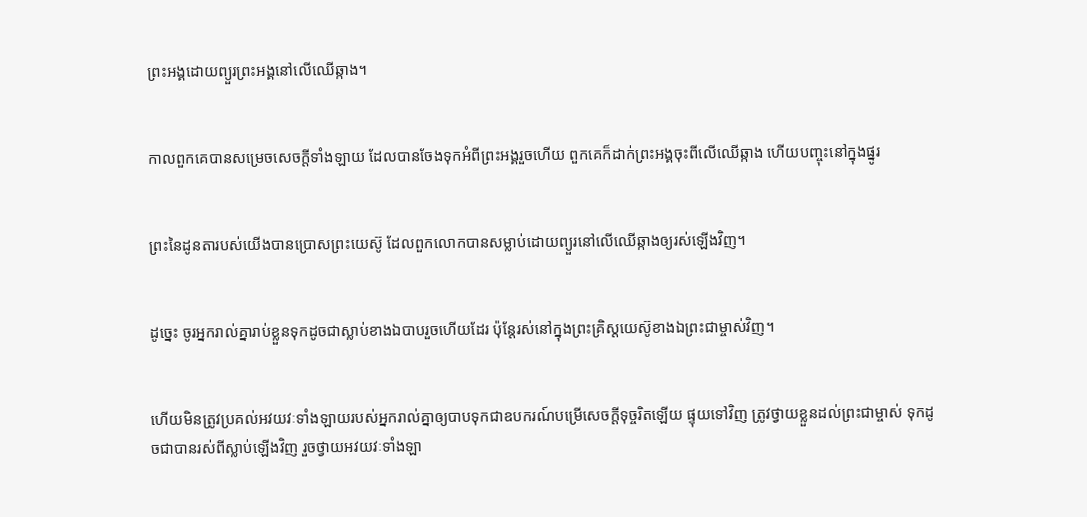ព្រះអង្គដោយព្យួរព្រះអង្គនៅលើឈើឆ្កាង។


កាលពួកគេបានសម្រេចសេចក្ដីទាំងឡាយ ដែលបានចែងទុកអំពីព្រះអង្គរួចហើយ ពួកគេក៏ដាក់ព្រះអង្គចុះពីលើឈើឆ្កាង ហើយបញ្ចុះនៅក្នុងផ្នូរ


ព្រះនៃដូនតារបស់យើងបានប្រោសព្រះយេស៊ូ ដែលពួកលោកបានសម្លាប់ដោយព្យួរនៅលើឈើឆ្កាងឲ្យរស់ឡើងវិញ។


ដូច្នេះ ចូរអ្នករាល់គ្នារាប់ខ្លួនទុកដូចជាស្លាប់ខាងឯបាបរួចហើយដែរ ប៉ុន្ដែរស់នៅក្នុងព្រះគ្រិស្ដយេស៊ូខាងឯព្រះជាម្ចាស់វិញ។


ហើយមិនត្រូវប្រគល់អវយវៈទាំងឡាយរបស់អ្នករាល់គ្នាឲ្យបាបទុកជាឧបករណ៍បម្រើសេចក្ដីទុច្ចរិតឡើយ ផ្ទុយទៅវិញ ត្រូវថ្វាយខ្លួនដល់ព្រះជាម្ចាស់ ទុកដូចជាបានរស់ពីស្លាប់ឡើងវិញ រួចថ្វាយអវយវៈទាំងឡា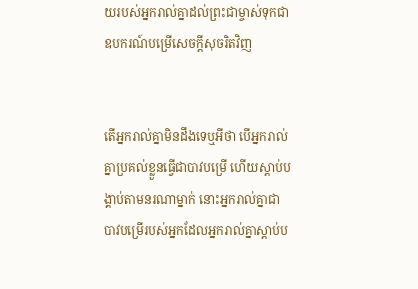យរបស់អ្នករាល់គ្នាដល់ព្រះជាម្ចាស់ទុកជាឧបករណ៍បម្រើសេចក្ដីសុចរិតវិញ


តើអ្នករាល់គ្នាមិនដឹងទេឬអីថា បើអ្នករាល់គ្នាប្រគល់ខ្លួនធ្វើជាបាវបម្រើ ហើយស្ដាប់បង្គាប់តាមនរណាម្នាក់ នោះអ្នករាល់គ្នាជាបាវបម្រើរបស់អ្នកដែលអ្នករាល់គ្នាស្ដាប់ប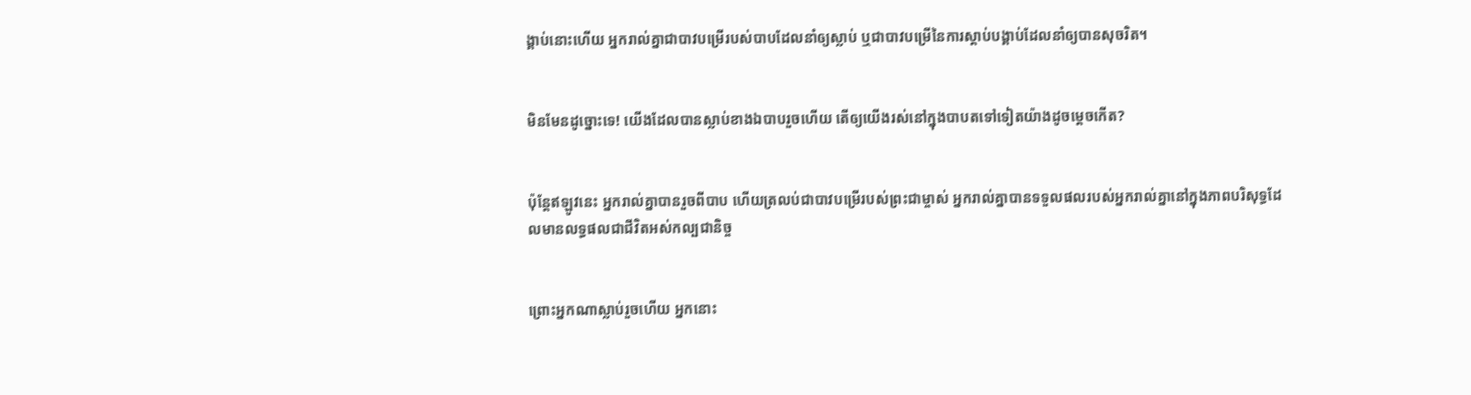ង្គាប់នោះហើយ អ្នករាល់គ្នាជាបាវបម្រើរបស់បាបដែលនាំឲ្យស្លាប់ ឬជាបាវបម្រើនៃការស្ដាប់បង្គាប់ដែលនាំឲ្យបានសុចរិត។


មិនមែនដូច្នោះទេ! យើងដែលបានស្លាប់ខាងឯបាបរួចហើយ តើឲ្យយើងរស់នៅក្នុងបាប‍តទៅទៀតយ៉ាងដូចម្ដេចកើត?


ប៉ុន្ដែឥឡូវនេះ អ្នករាល់គ្នាបានរួចពីបាប ហើយត្រលប់ជាបាវបម្រើរបស់ព្រះជាម្ចាស់ អ្នករាល់គ្នាបានទទួលផលរបស់អ្នករាល់គ្នានៅក្នុងភាពបរិសុទ្ធដែលមានលទ្ធផលជាជីវិតអស់កល្បជានិច្ច


ព្រោះអ្នកណាស្លាប់រួចហើយ អ្នកនោះ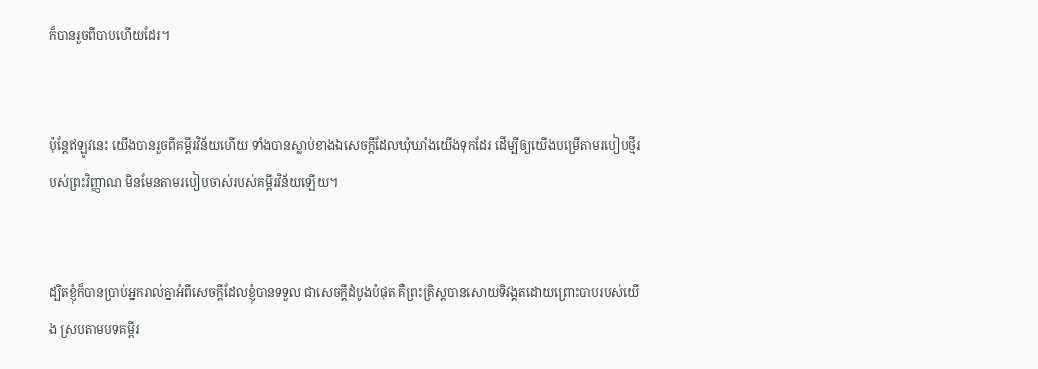ក៏បានរួចពីបាបហើយដែរ។


ប៉ុន្ដែឥឡូវនេះ យើងបានរួចពីគម្ពីរវិន័យហើយ ទាំងបានស្លាប់ខាងឯសេចក្ដីដែលឃុំឃាំងយើងទុកដែរ ដើម្បីឲ្យយើងបម្រើតាមរបៀបថ្មីរបស់ព្រះវិញ្ញាណ មិនមែនតាមរបៀបចាស់របស់គម្ពីរវិន័យឡើយ។


ដ្បិតខ្ញុំក៏បានប្រាប់អ្នករាល់គ្នាអំពីសេចក្ដីដែលខ្ញុំបានទទួល ជាសេចក្ដីដំបូងបំផុត គឺព្រះគ្រិស្ដបានសោយទិវង្គតដោយព្រោះបាបរបស់យើង ស្របតាមបទគម្ពីរ‍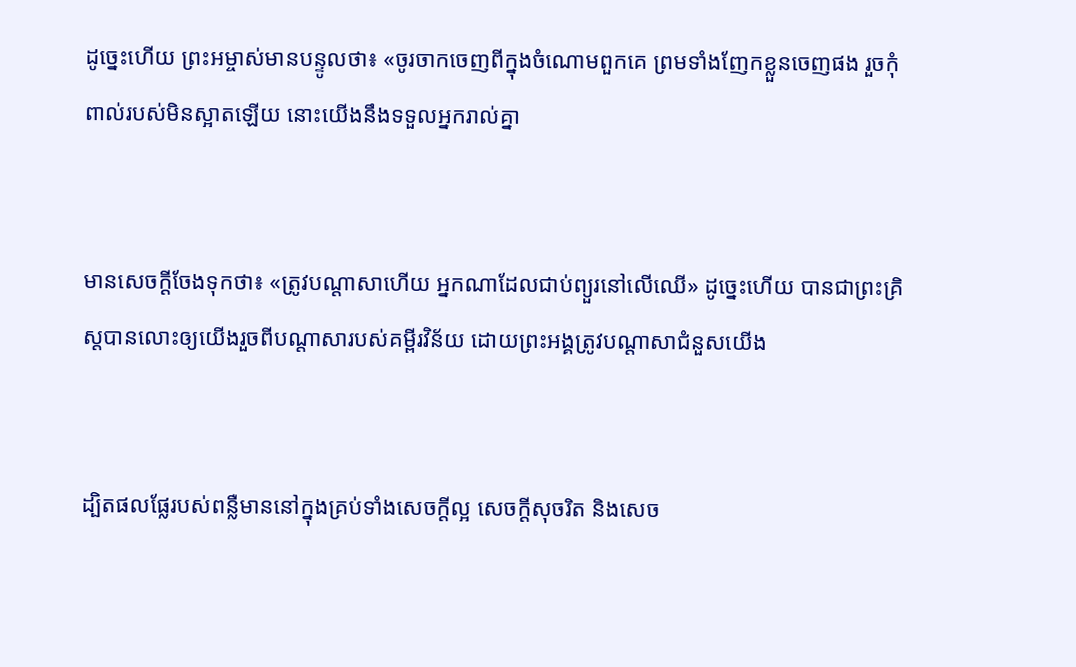ដូច្នេះហើយ ព្រះអម្ចាស់មានបន្ទូលថា៖ «ចូរចាកចេញពីក្នុងចំណោមពួកគេ ព្រមទាំងញែកខ្លួនចេញផង រួចកុំពាល់របស់មិនស្អាតឡើយ នោះយើងនឹងទទួលអ្នករាល់គ្នា


មានសេចក្ដីចែងទុកថា៖ «ត្រូវបណ្តាសាហើយ អ្នកណាដែលជាប់ព្យួរនៅលើឈើ» ដូច្នេះហើយ បានជាព្រះគ្រិស្ដបានលោះឲ្យយើងរួចពីបណ្តាសារបស់គម្ពីរវិន័យ ដោយព្រះអង្គត្រូវបណ្តាសាជំនួសយើង


ដ្បិតផលផ្លែរបស់ពន្លឺមាននៅក្នុងគ្រប់ទាំងសេចក្ដីល្អ សេចក្ដីសុចរិត និងសេច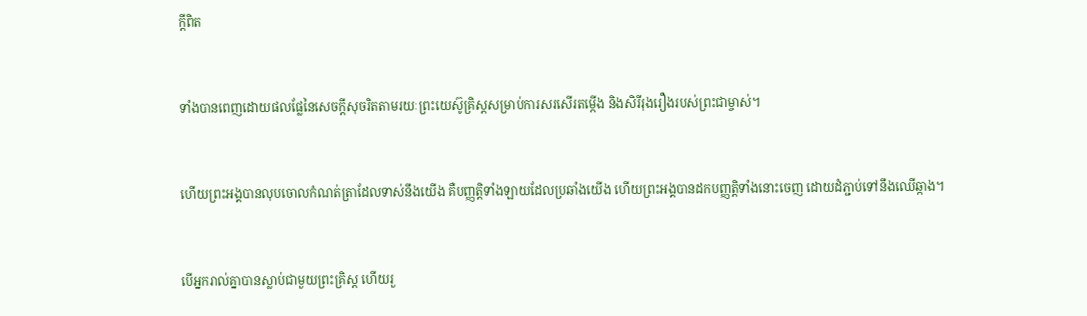ក្ដីពិត


ទាំងបានពេញដោយផលផ្លែនៃសេចក្ដីសុចរិតតាមរយៈព្រះយេស៊ូគ្រិស្ដសម្រាប់ការសរសើរតម្កើង និងសិរីរុងរឿងរបស់ព្រះជាម្ចាស់។


ហើយព្រះអង្គបានលុបចោលកំណត់ត្រាដែលទាស់នឹងយើង គឺបញ្ញត្ដិទាំងឡាយដែលប្រឆាំងយើង ហើយព្រះអង្គបានដកបញ្ញត្ដិទាំងនោះចេញ ដោយដំភ្ជាប់ទៅនឹងឈើឆ្កាង។


បើអ្នករាល់គ្នាបានស្លាប់ជាមួយព្រះគ្រិស្ដ ហើយរួ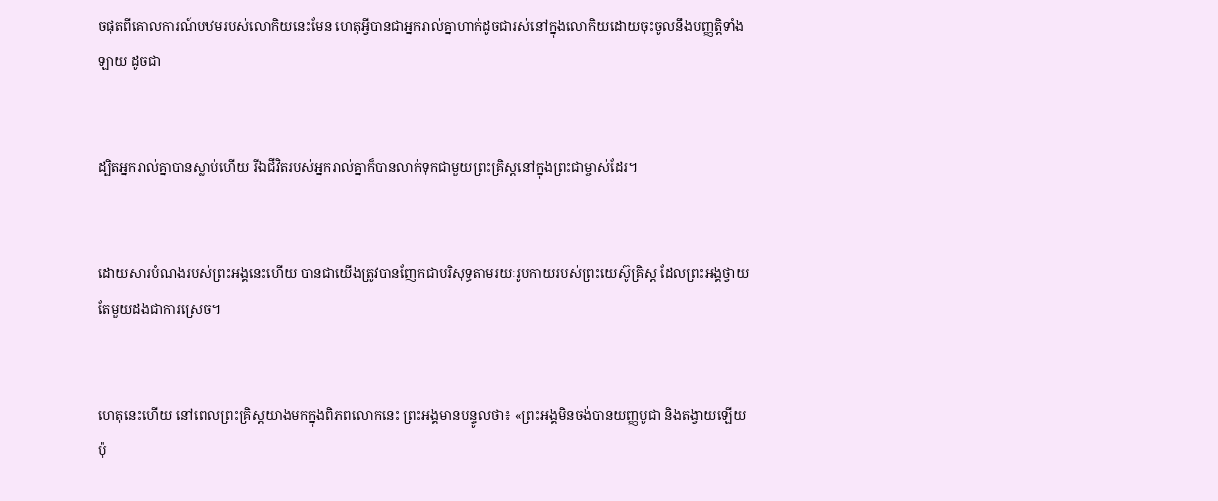ចផុតពីគោលការណ៍បឋមរបស់លោកិយនេះមែន ហេតុអ្វីបានជាអ្នករាល់គ្នាហាក់ដូចជារស់នៅក្នុងលោកិយដោយចុះចូលនឹងបញ្ញត្ដិទាំងឡាយ ដូចជា


ដ្បិតអ្នករាល់គ្នាបានស្លាប់ហើយ រីឯជីវិតរបស់អ្នករាល់គ្នាក៏បានលាក់ទុកជាមួយព្រះគ្រិស្ដនៅក្នុងព្រះជាម្ចាស់ដែរ។


ដោយសារបំណងរបស់ព្រះអង្គនេះហើយ បានជាយើងត្រូវបានញែកជាបរិសុទ្ធតាមរយៈរូបកាយរបស់ព្រះយេស៊ូគ្រិស្ដ ដែលព្រះអង្គថ្វាយតែមួយដងជាការស្រេច។


ហេតុនេះហើយ នៅពេលព្រះគ្រិស្ដយាងមកក្នុងពិភពលោកនេះ ព្រះអង្គមានបន្ទូលថា៖ «ព្រះអង្គមិនចង់បានយញ្ញបូជា និងតង្វាយឡើយ ប៉ុ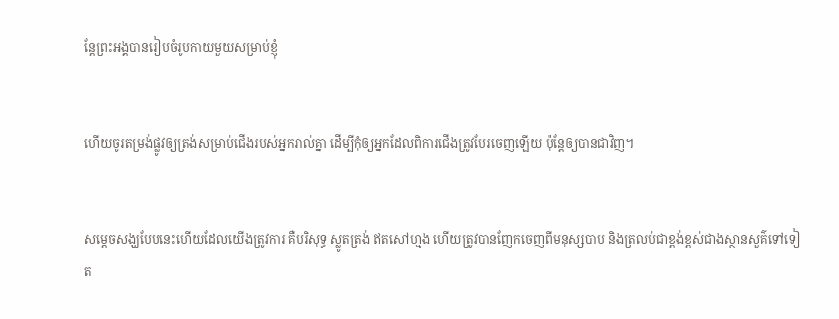ន្ដែព្រះអង្គបានរៀបចំរូបកាយមួយសម្រាប់ខ្ញុំ


ហើយចូរតម្រង់ផ្លូវឲ្យត្រង់សម្រាប់ជើងរបស់អ្នករាល់គ្នា ដើម្បីកុំឲ្យអ្នកដែលពិការជើងត្រូវបែរចេញឡើយ ប៉ុន្តែឲ្យបានជាវិញ។


សម្ដេចសង្ឃបែបនេះហើយដែលយើងត្រូវការ គឺបរិសុទ្ធ ស្លូតត្រង់ ឥតសៅហ្មង ហើយត្រូវបានញែកចេញពីមនុស្សបាប និងត្រលប់ជាខ្ពង់ខ្ពស់ជាងស្ថានសួគ៌ទៅទៀត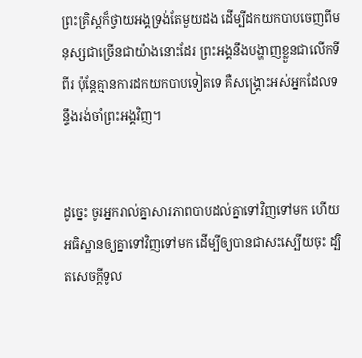ព្រះគ្រិស្ដក៏ថ្វាយអង្គទ្រង់តែមួយដង ដើម្បីដកយកបាបចេញពីមនុស្សជាច្រើនជាយ៉ាងនោះដែរ ព្រះអង្គនឹងបង្ហាញខ្លួនជាលើកទីពីរ ប៉ុន្ដែគ្មានការដកយកបាបទៀតទេ គឺសង្គ្រោះអស់អ្នកដែលទន្ទឹងរង់ចាំព្រះអង្គវិញ។


ដូច្នេះ ចូរអ្នករាល់គ្នាសារភាពបាបដល់គ្នាទៅវិញទៅមក ហើយអធិស្ឋានឲ្យគ្នាទៅវិញទៅមក ដើម្បីឲ្យបានជាសះស្បើយចុះ ដ្បិតសេចក្ដីទូល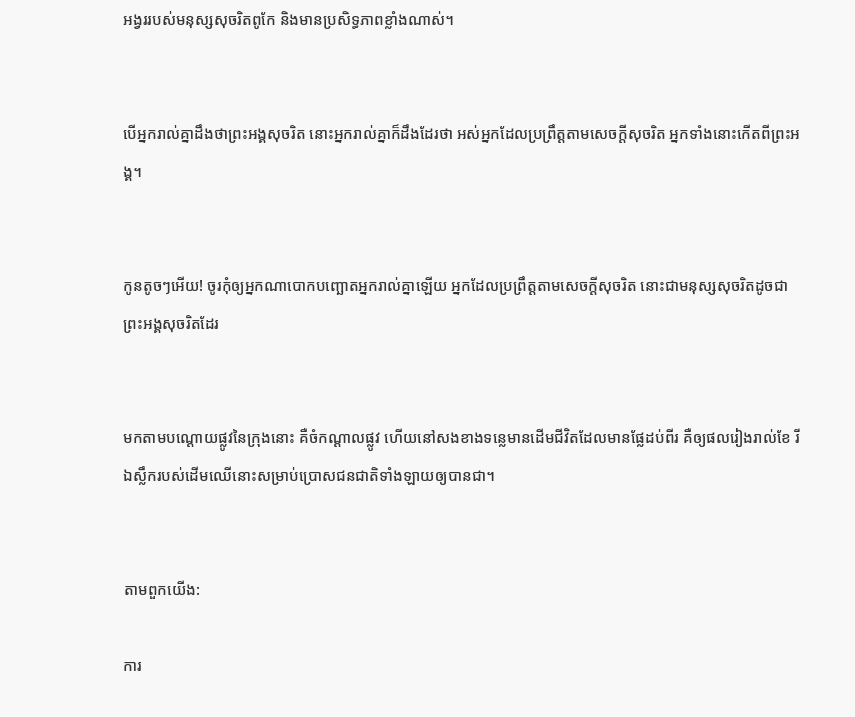អង្វររបស់មនុស្សសុចរិតពូកែ និងមានប្រសិទ្ធភាពខ្លាំងណាស់។


បើអ្នករាល់គ្នាដឹងថាព្រះអង្គសុចរិត នោះអ្នករាល់គ្នាក៏ដឹងដែរថា អស់អ្នកដែលប្រព្រឹត្ដតាមសេចក្ដីសុចរិត អ្នកទាំងនោះកើតពីព្រះអង្គ។


កូនតូចៗអើយ! ចូរកុំឲ្យអ្នកណាបោកបញ្ឆោតអ្នករាល់គ្នាឡើយ អ្នកដែលប្រព្រឹត្ដតាមសេចក្ដីសុចរិត នោះជាមនុស្សសុចរិតដូចជាព្រះអង្គសុចរិតដែរ


មកតាមបណ្ដោយផ្លូវនៃក្រុងនោះ គឺចំកណ្ដាលផ្លូវ ហើយនៅសងខាងទន្លេមានដើមជីវិតដែលមានផ្លែដប់ពីរ គឺឲ្យផលរៀងរាល់ខែ រីឯស្លឹករបស់ដើមឈើនោះសម្រាប់ប្រោសជនជាតិទាំងឡាយឲ្យបានជា។


តាមពួកយើង:

ការ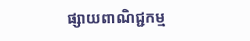ផ្សាយពាណិជ្ជកម្ម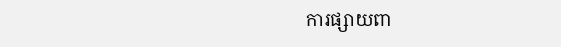ការផ្សាយពា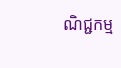ណិជ្ជកម្ម